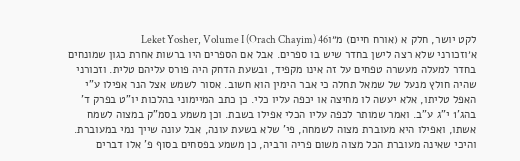לקט יושר, חלק א (אורח חיים) מ״וLeket Yosher, Volume I (Orach Chayim) 46
א׳וזכורני שלא רצה לישן בחדר שיש בו ספרים. אבל אם הספרים היו ברשות אחרת כגון שמונחים בחדר למעלה מעשרה טפחים על זה אינו מקפיד, ובשעת הדחק היה פורס עליהם טלית. וזכורני שהיה חולץ מנעל של שמאל תחלה כי אבר הימין הוא חשוב. אסור לשמש אצל הנר אפילו ע"י האפל טליתו, אלא יעשה לו מחיצה או יכפה עליו כלי. כן כתב המיימוני בהלכות יו"ט בפרק ד' בהג'1 י"ג ע"ב. ואמר שמותר לכפה עליו הכלי אפילו בשבת. וכן משמע בסמ"ק במצוה לשמח אשתו, ואפילו היא מעוברת מצוה לשמחה, פי' שלא בשעת עונה, אבל עונה שייך נמי במעוברת. והיכי שאינה מעוברת הכל מצוה משום פריה ורביה, כן משמע בפסחים בסוף פ' אלו דברים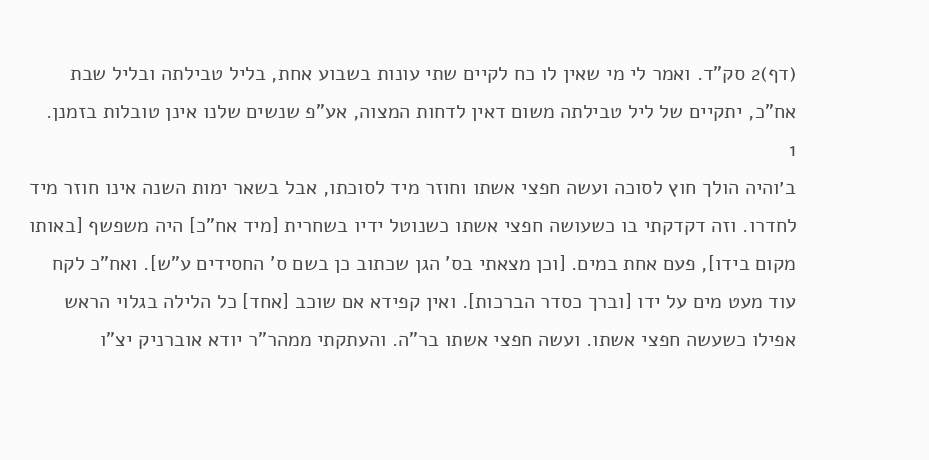(דף)2 סק"ד. ואמר לי מי שאין לו כח לקיים שתי עונות בשבוע אחת, בליל טבילתה ובליל שבת אח"כ, יתקיים של ליל טבילתה משום דאין לדחות המצוה, אע"פ שנשים שלנו אינן טובלות בזמנן.
1
ב׳והיה הולך חוץ לסוכה ועשה חפצי אשתו וחוזר מיד לסוכתו, אבל בשאר ימות השנה אינו חוזר מיד לחדרו. וזה דקדקתי בו כשעושה חפצי אשתו כשנוטל ידיו בשחרית [מיד אח"כ] היה משפשף [באותו מקום בידו], פעם אחת במים. [וכן מצאתי בס' הגן שכתוב כן בשם ס' החסידים ע"ש]. ואח"כ לקח עוד מעט מים על ידו [וברך כסדר הברכות]. ואין קפידא אם שוכב [אחד] כל הלילה בגלוי הראש אפילו כשעשה חפצי אשתו. ועשה חפצי אשתו בר"ה. והעתקתי ממהר"ר יודא אוברניק יצ"ו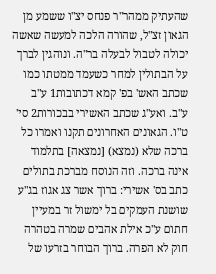שהעתיק ממהר"ר פנחס יצ"ו ששמע מן הגאון זצ"ל, שהורה הלכה למעשה שאשה יכולה לטבול לבעלה בר"ה. ונוהגין לברך על הבתולין למחר כשעמד ממטתו כמו שכתב האש' בפ' קמא דכתובות1 ע"ב ע"ב. ואע"ג שכתב האשירי בבכורות2 סי' ט"ו. הגאונים האחרונים תקנו ואמרו כל ברכה שלא (נמצא) [נמצאה] בתלמוד אינה ברכה. וזה הנוסח מברכת בתולים כתב בס' אשירי: ברוך אשר צג אגוז בג"ע שושנת העמקים בל ימשול זר במעיין חתום ע"כ אילת אהבים שמרה בטהרה חוק לא הפרה. ברוך הבוחר בזרעו של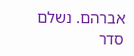אברהם. נשלם סדר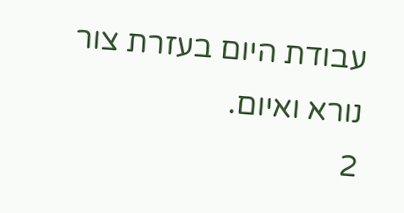עבודת היום בעזרת צור נורא ואיום.
2